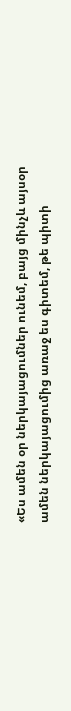«Ես ամեն օր ներկայացումներ ունեմ, բայց մինչև այսօր ամեն ներկայացումից առաջ ես գիտեմ, թե պիտի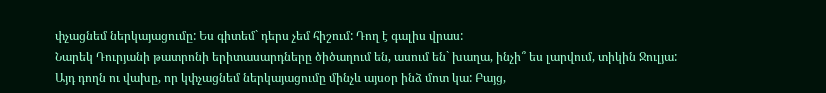փչացնեմ ներկայացումը: Ես գիտեմ` դերս չեմ հիշում: Դող է գալիս վրաս:
Նարեկ Դուրյանի թատրոնի երիտասարդները ծիծաղում են, ասում են` խաղա, ինչի՞ ես լարվում, տիկին Ջուլյա:
Այդ դողն ու վախը, որ կփչացնեմ ներկայացումը մինչև այսօր ինձ մոտ կա: Բայց,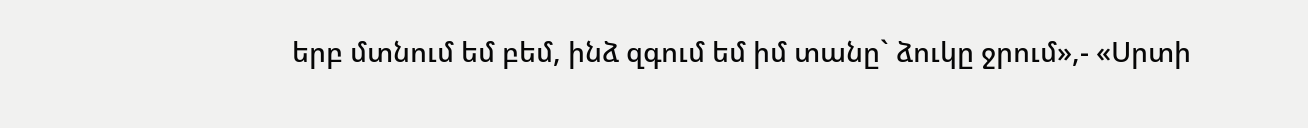երբ մտնում եմ բեմ, ինձ զգում եմ իմ տանը` ձուկը ջրում»,- «Սրտի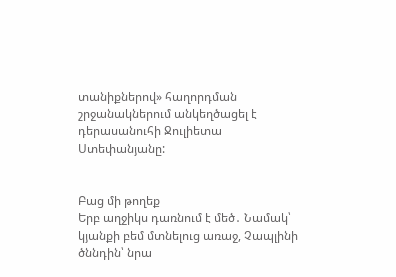տանիքներով» հաղորդման շրջանակներում անկեղծացել է դերասանուհի Ջուլիետա Ստեփանյանը:


Բաց մի թողեք
Երբ աղջիկս դառնում է մեծ․ Նամակ՝ կյանքի բեմ մտնելուց առաջ, Չապլինի ծննդին՝ նրա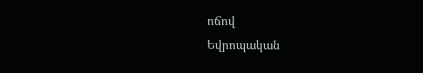ոճով
Եվրոպական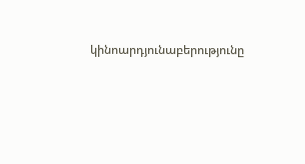կինոարդյունաբերությունը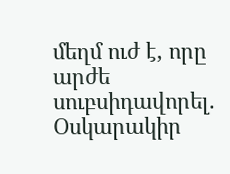մեղմ ուժ է, որը արժե սուբսիդավորել. Օսկարակիր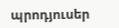պրոդյուսեր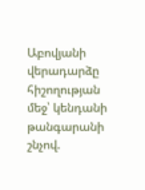Աբովյանի վերադարձը հիշողության մեջ՝ կենդանի թանգարանի շնչով.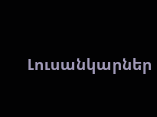Լուսանկարներ